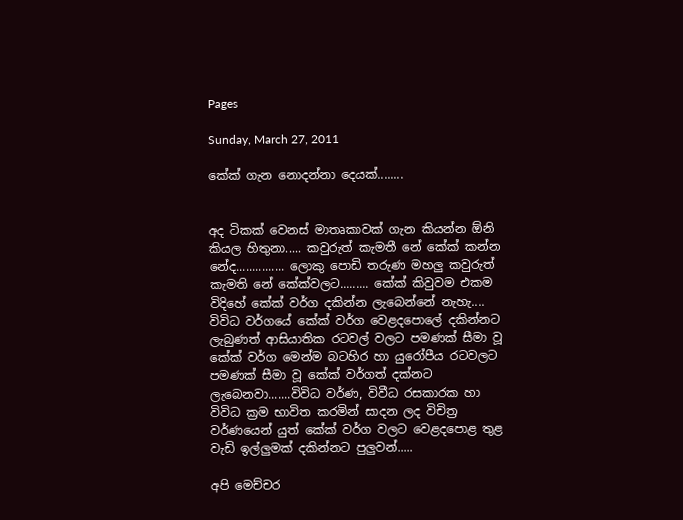Pages

Sunday, March 27, 2011

කේක් ගැන නොදන්නා දෙයක්........


අද ටිකක් වෙනස් මාතෘකාවක් ගැන කියන්න ඕනි කියල හිතුනා..... කවුරුත් කැමතී නේ කේක් කන්න නේද............... ලොකු පොඩි තරුණ මහලු කවුරුත් කැමති නේ කේක්වලට......... කේක් කිවුවම එකම විදිහේ කේක් වර්ග දකින්න ලැබෙන්නේ නැහැ.... විවිධ වර්ගයේ කේක් වර්ග වෙළදපොලේ දකින්නට ලැබුණත් ආසියාතික රටවල් වලට පමණක් සීමා වූ කේක් වර්ග මෙන්ම බටහිර හා යුරෝපීය රටවලට පමණක් සීමා වූ කේක් වර්ගත් දක්නට ලැබෙනවා.......විවිධ වර්ණ, විවීධ රසකාරක හා විවිධ ක්‍රම භාවිත කරමින් සාදන ලද විචිත්‍ර වර්ණයෙන් යුත් කේක් වර්ග වලට වෙළදපොළ තුළ වැඩි ඉල්ලුමක් දකින්නට පුලුවන්.....

අපි මෙච්චර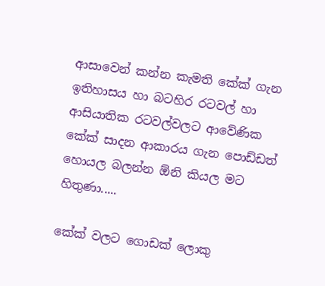ආසාවෙන් කන්න කැමති කේක් ගැන ඉතිහාසය හා බටහිර රටවල් හා ආසියාතික රටවල්වලට ආවේණික කේක් සාදන ආකාරය ගැන පොඩ්ඩත් හොයල බලන්න ඕනි කියල මට හිතුණා.....

කේක් වලට ගොඩක් ලොකු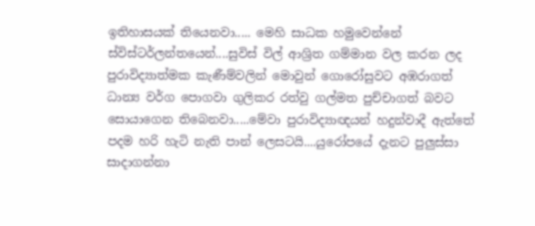ඉතිහාසයක් තියෙනවා..... මෙහි සාධක හමුවෙන්නේ ස්විස්ටර්ලන්තයෙන්....සුවිස් විල් ආශ්‍රිත ගම්මාන වල කරන ලද පුරාවිද්‍යාත්මක කැණීම්වලින් මොවුන් ගොරෝසුවට අඹරාගත් ධාන්‍ය වර්ග පොගවා ගුලිකර රත්වු ගල්මත පුච්චාගත් බවට සොයාගෙන තිබෙනවා.....මේවා පුරාවිද්‍යාඥයන් හදුන්වාදී ඇත්තේ පදම හරි හැටි නැති පාන් ලෙසටයි....යුරෝපයේ දැනට පුලුස්සා සාදාගන්නා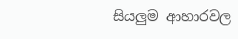සියලුම ආහාරවල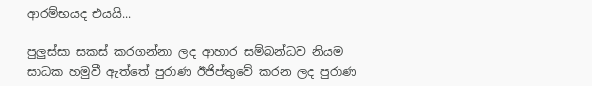ආරම්භයද එයයි...

පුලුස්සා සකස් කරගන්නා ලද ආහාර සම්බන්ධව නියම සාධක හමුවී ඇත්තේ පුරාණ ඊජිප්තුවේ කරන ලද පුරාණ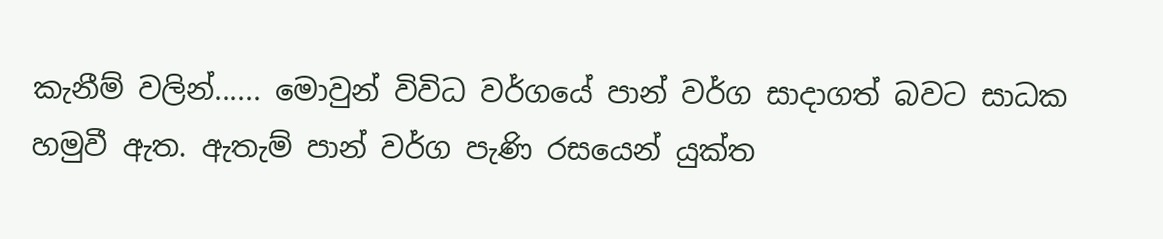කැනීම් වලින්...... මොවුන් විවිධ වර්ගයේ පාන් වර්ග සාදාගත් බවට සාධක හමුවී ඇත. ඇතැම් පාන් වර්ග පැණි රසයෙන් යුක්ත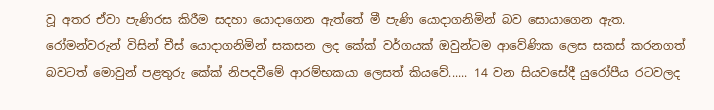වූ අතර ඒවා පැණිරස කිරීම සදහා යොදාගෙන ඇත්තේ මී පැණි යොදාගනිමින් බව සොයාගෙන ඇත. රෝමන්වරුන් විසින් චීස් යොදාගනිමින් සකසන ලද කේක් වර්ගයක් ඔවුන්ටම ආවේණික ලෙස සකස් කරනගත් බවටත් මොවුන් පළතුරු කේක් නිපදවීමේ ආරම්භකයා ලෙසත් කියවේ...... 14 වන සියවසේදී යුරෝපීය රටවලද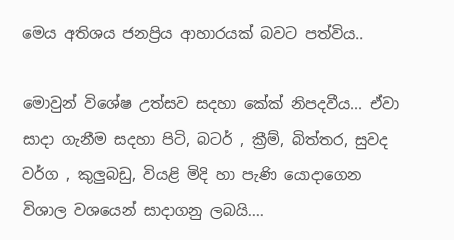මෙය අතිශය ජනප්‍රිය ආහාරයක් බවට පත්විය..

මොවුන් විශේෂ උත්සව සදහා කේක් නිපදවීය... ඒවා සාදා ගැනීම සදහා පිටි, බටර් , ක්‍රීම්, බිත්තර, සුවද වර්ග , කුලුබඩු, වියළි මිදි හා පැණි යොදාගෙන විශාල වශයෙන් සාදාගනු ලබයි....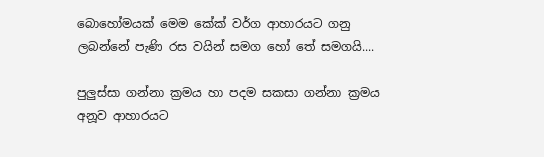බොහෝමයක් මෙම කේක් වර්ග ආහාරයට ගනු ලබන්නේ පැණි රස වයින් සමග හෝ තේ සමගයි....

පුලුස්සා ගන්නා ක්‍රමය හා පදම සකසා ගන්නා ක්‍රමය අනූව ආහාරයට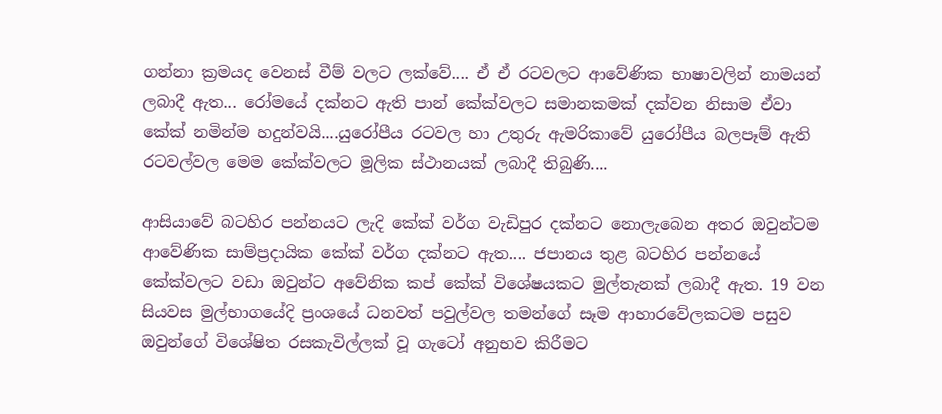ගන්නා ක්‍රමයද වෙනස් වීම් වලට ලක්වේ.... ඒ ඒ රටවලට ආවේණික භාෂාවලින් නාමයන් ලබාදී ඇත... රෝමයේ දක්නට ඇති පාන් කේක්වලට සමානකමක් දක්වන නිසාම ඒවා කේක් නමින්ම හදුන්වයි....යුරෝපීය රටවල හා උතුරු ඇමරිකාවේ යුරෝපීය බලපෑම් ඇති රටවල්වල මෙම කේක්වලට මූලික ස්ථානයක් ලබාදී තිබුණි....

ආසියාවේ බටහිර පන්නයට ලැදි කේක් වර්ග වැඩිපුර දක්නට නොලැබෙන අතර ඔවුන්ටම ආවේණික සාම්ප්‍රදායික කේක් වර්ග දක්නට ඇත.... ජපානය තුළ බටහිර පන්නයේ කේක්වලට වඩා ඔවුන්ට අවේනික කප් කේක් විශේෂයකට මුල්තැනක් ලබාදී ඇත. 19 වන සියවස මුල්භාගයේදි ප්‍රංශයේ ධනවත් පවුල්වල තමන්ගේ සෑම ආහාරවේලකටම පසුව ඔවුන්ගේ විශේෂිත රසකැවිල්ලක් වූ ගැටෝ අනුභව කිරීමට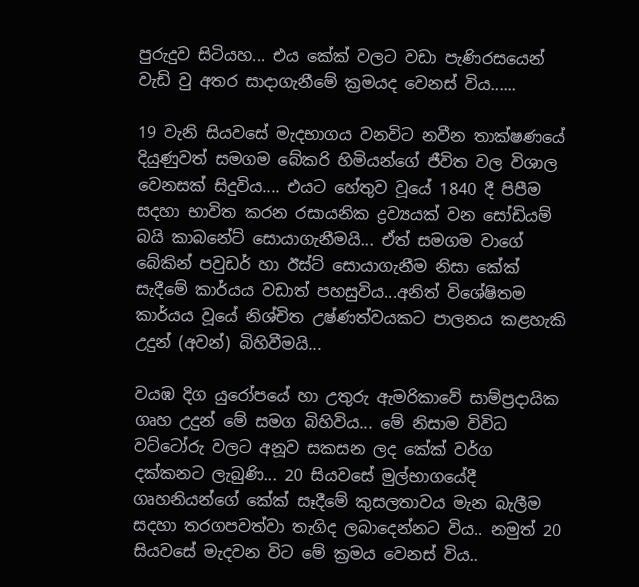පුරුදුව සිටියහ... එය කේක් වලට වඩා පැණිරසයෙන් වැඩි වු අතර සාදාගැනීමේ ක්‍රමයද වෙනස් විය......

19 වැනි සියවසේ මැදභාගය වනවිට නවීන තාක්ෂණයේ දියුණුවත් සමගම බේකරි හිමියන්ගේ ජීවිත වල විශාල වෙනසක් සිදුවිය.... එයට හේතුව වූයේ 1840 දී පිපීම සදහා භාවිත කරන රසායනික ද්‍රව්‍යයක් වන සෝඩියම් බයි කාබනේට් සොයාගැනීමයි... ඒත් සමගම වාගේ බේකින් පවුඩර් හා ඊස්ට් සොයාගැනීම නිසා කේක් සැදීමේ කාර්යය වඩාත් පහසුවිය...අනිත් විශේෂිතම කාර්යය වූයේ නිශ්චිත උෂ්ණත්වයකට පාලනය කළහැකි උදුන් (අවන්) බිහිවීමයි...

වයඹ දිග යුරෝපයේ හා උතුරු ඇමරිකාවේ සාම්ප්‍රදායික ගෘහ උදුන් මේ සමග බිහිවිය... මේ නිසාම විවිධ වට්ටෝරු වලට අනූව සකසන ලද කේක් වර්ග දක්කනට ලැබුණි... 20 සියවසේ මුල්භාගයේදී ගෘහනියන්ගේ කේක් සෑදීමේ කුසලතාවය මැන බැලීම සදහා තරගපවත්වා තැගිද ලබාදෙන්නට විය.. නමුත් 20 සියවසේ මැදවන විට මේ ක්‍රමය වෙනස් විය..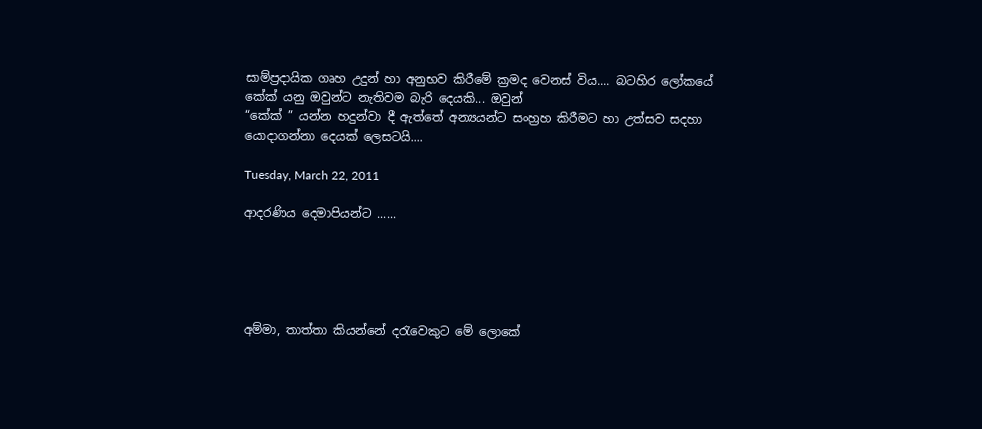සාම්ප්‍රදායික ගෘහ උදුන් හා අනුභව කිරීමේ ක්‍රමද වෙනස් විය.... බටහිර ලෝකයේ කේක් යනු ඔවුන්ට නැතිවම බැරි දෙයකි... ඔවුන්
“කේක් ” යන්න හදුන්වා දී ඇත්තේ අන්‍යයන්ට සංහ්‍රහ කිරීමට හා උත්සව සදහා යොදාගන්නා දෙයක් ලෙසටයි....

Tuesday, March 22, 2011

ආදරණිය දෙමාපියන්ට ......





අම්මා, තාත්තා කියන්නේ දරැවෙකුට මේ ලොකේ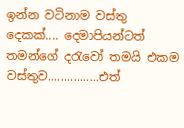ඉන්න වටිනාම වස්තු දෙකක්.... දෙමාපියන්ටත් තමන්ගේ දරැවෝ තමයි එකම වස්තුව................එත්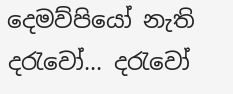දෙමව්පියෝ නැති දරැවෝ... දරැවෝ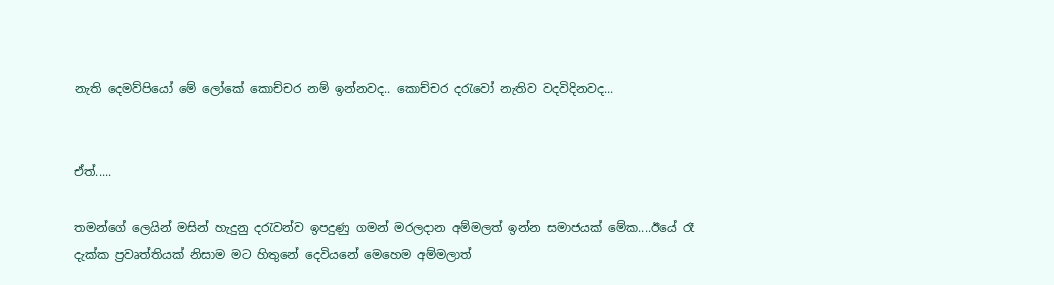නැති දෙමව්පියෝ මේ ලෝකේ කොච්චර නම් ඉන්නවද.. කොච්චර දරැවෝ නැතිව වදවිදිනවද...


ඒත්.....

තමන්ගේ ලෙයින් මසින් හැදුනු දරැවන්ව ඉපදුණු ගමන් මරලදාන අම්මලත් ඉන්න සමාජයක් මේක....ඊයේ රෑ දැක්ක ප්‍රවෘත්තියක් නිසාම මට හිතුනේ දෙවියනේ මෙහෙම අම්මලාත්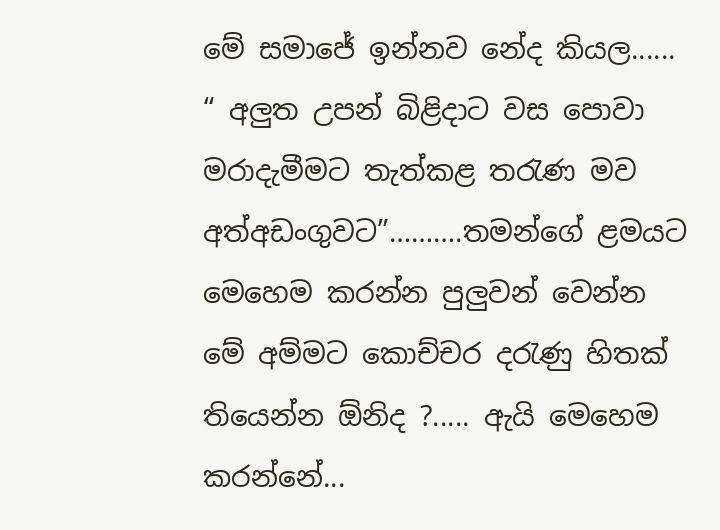මේ සමාජේ ඉන්නව නේද කියල...... “ අලුත උපන් බිළිදාට වස පොවා මරාදැමීමට තැත්කළ තරැණ මව අත්අඩංගුවට”……….තමන්ගේ ළමයට මෙහෙම කරන්න පුලුවන් වෙන්න මේ අම්මට කොච්චර දරැණු හිතක් තියෙන්න ඕනිද ?..... ඇයි මෙහෙම කරන්නේ...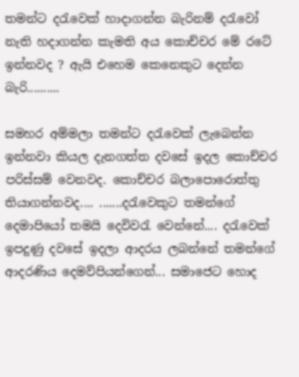තමන්ට දරැවෙක් හාදාගන්න බැරිනම් දරැවෝ නැති හදාගන්න කැමති අය කොච්චර මේ රටේ ඉන්නවද ? ඇයි එහෙම කෙනෙකුට දෙන්න බැරි..........

සමහර අම්මලා තමන්ට දරැවෙක් ලැබෙන්න ඉන්නවා කියල දැනගත්ත දවසේ ඉදල කොච්චර පරිස්සම් වෙනවද. කොච්චර බලාපොරොත්තු තියාගන්නවද.... .......දරැවෙකුට තමන්ගේ දෙමාපියෝ තමයි දෙවිවරැ වෙන්නේ.... දරැවෙක් ඉපදුණු දවසේ ඉදලා ආදරය ලබන්නේ තමන්ගේ ආදරණිය දෙමව්පියන්ගෙන්... සමාජෙට හොද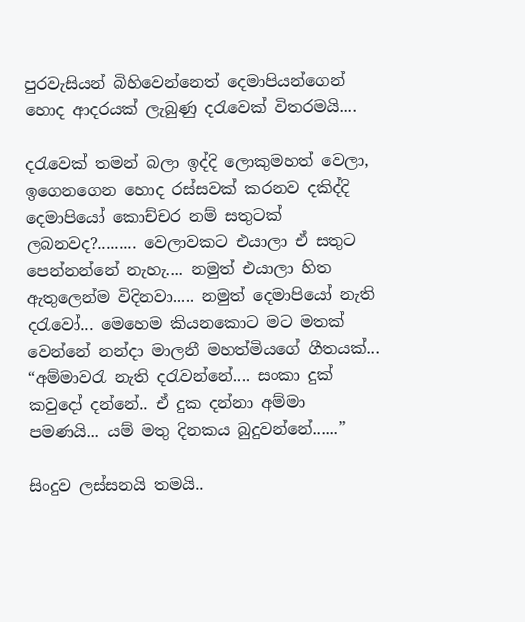පුරවැසියන් බිහිවෙන්නෙත් දෙමාපියන්ගෙන් හොද ආදරයක් ලැබුණු දරැවෙක් විතරමයි....

දරැවෙක් තමන් බලා ඉද්දි ලොකුමහත් වෙලා, ඉගෙනගෙන හොද රස්සවක් කරනව දකිද්දි දෙමාපියෝ කොච්චර නම් සතුටක් ලබනවද?......... වෙලාවකට එයාලා ඒ සතුට පෙන්නන්නේ නැහැ.... නමුත් එයාලා හිත ඇතුලෙන්ම විදිනවා..... නමුත් දෙමාපියෝ නැති දරැවෝ... මෙහෙම කියනකොට මට මතක් වෙන්නේ නන්දා මාලනී මහත්මියගේ ගීතයක්... “අම්මාවරැ නැති දරැවන්නේ.... සංකා දුක් කවුදෝ දන්නේ.. ඒ දුක දන්නා අම්මා පමණයි... යම් මතු දිනකය බුදුවන්නේ......”

සිංදුව ලස්සනයි තමයි..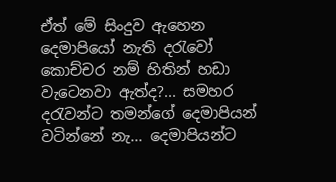ඒත් මේ සිංදුව ඇහෙන දෙමාපියෝ නැති දරැවෝ කොච්චර නම් හිතින් හඩා වැටෙනවා ඇත්ද?... සමහර දරැවන්ට තමන්ගේ දෙමාපියන් වටින්නේ නැ... දෙමාපියන්ට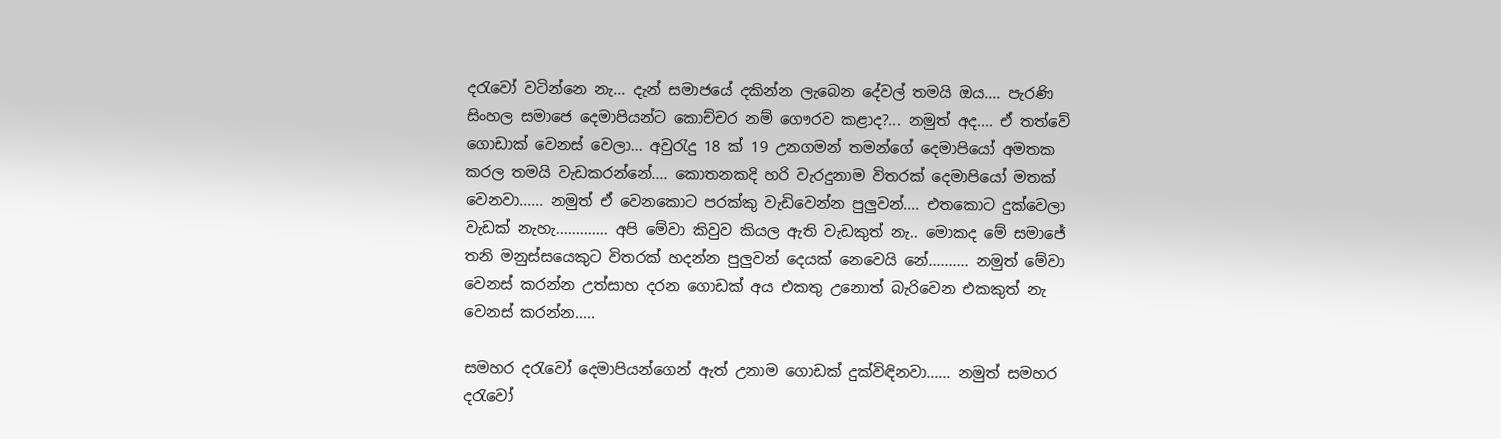දරැවෝ වටින්නෙ නැ... දැන් සමාජයේ දකින්න ලැබෙන දේවල් තමයි ඔය.... පැරණි සිංහල සමාජෙ දෙමාපියන්ට කොච්චර නම් ගෞරව කළාද?... නමුත් අද.... ඒ තත්වේ ගොඩාක් වෙනස් වෙලා... අවුරැදු 18 ක් 19 උනගමන් තමන්ගේ දෙමාපියෝ අමතක කරල තමයි වැඩකරන්නේ.... කොතනකදි හරි වැරදුනාම විතරක් දෙමාපියෝ මතක් වෙනවා...... නමුත් ඒ වෙනකොට පරක්කු වැඩිවෙන්න පුලුවන්.... එතකොට දුක්වෙලා වැඩක් නැහැ............. අපි මේවා කිවුව කියල ඇති වැඩකුත් නැ.. මොකද මේ සමාජේ තනි මනුස්සයෙකුට විතරක් හදන්න පුලුවන් දෙයක් නෙවෙයි නේ.......... නමුත් මේවා වෙනස් කරන්න උත්සාහ දරන ගොඩක් අය එකතු උනොත් බැරිවෙන එකකුත් නැ වෙනස් කරන්න.....

සමහර දරැවෝ දෙමාපියන්ගෙන් ඇත් උනාම ගොඩක් දුක්විඳිනවා...... නමුත් සමහර දරැවෝ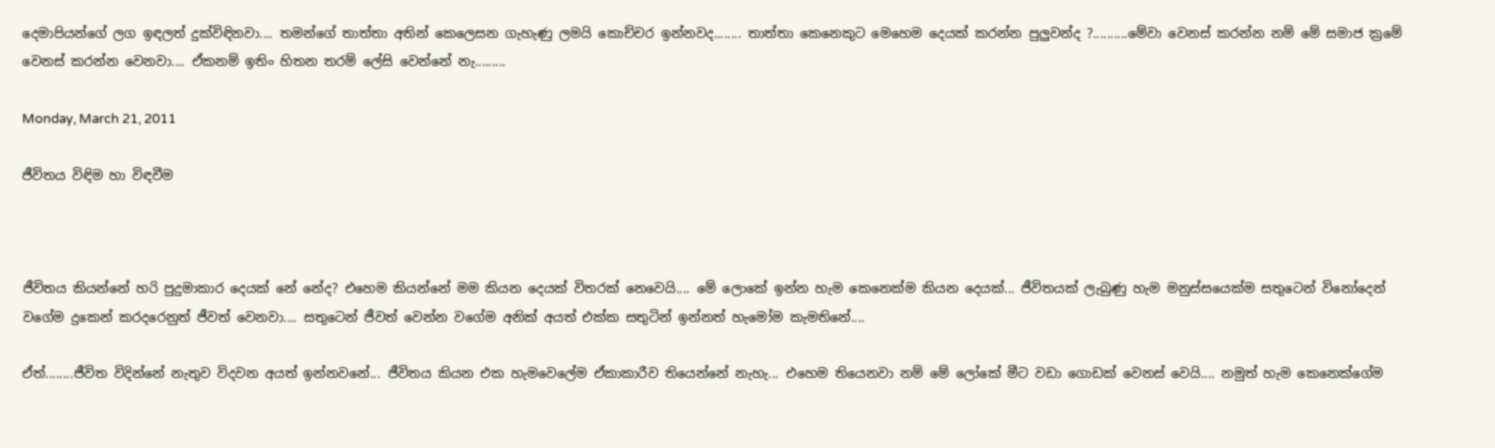දෙමාපියන්ගේ ලග ඉඳලත් දුක්විඳිනවා.... තමන්ගේ තාත්තා අතින් කෙලෙසන ගැහැණු ලමයි කොච්චර ඉන්නවද........ තාත්තා කෙනෙකුට මෙහෙම දෙයක් කරන්න පුලුවන්ද ?..........මේවා වෙනස් කරන්න නම් මේ සමාජ ක්‍රමේ වෙනස් කරන්න වෙනවා.... ඒකනම් ඉතිං හිතන තරම් ලේසි වෙන්නේ නැ.........

Monday, March 21, 2011

ජීවිතය විඳිම හා විඳවීම



ජීවිතය කියන්නේ හරි පුදුමාකාර දෙයක් නේ නේද? එහෙම කියන්නේ මම කියන දෙයක් විතරක් නෙවෙයි.... මේ ලොකේ ඉන්න හැම කෙනෙක්ම කියන දෙයක්... ජීවිතයක් ලැබුණු හැම මනුස්සයෙක්ම සතුටෙන් විනෝදෙන් වගේම දුකෙන් කරදරෙනුත් ජීවත් වෙනවා.... සතුටෙන් ජීවත් වෙන්න වගේම අනික් අයත් එක්ක සතුටින් ඉන්නත් හැමෝම කැමතිනේ....

ඒත්........ජීවිත විදින්නේ නැතුව විදවන අයත් ඉන්නවනේ... ජීවිතය කියන එක හැමවෙලේම ඒකාකාරීව තියෙන්නේ නැහැ... එහෙම තියෙනවා නම් මේ ලෝකේ මීට වඩා ගොඩක් වෙනස් වෙයි.... නමුත් හැම කෙනෙක්ගේම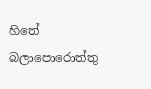හිතේ බලාපොරොත්තු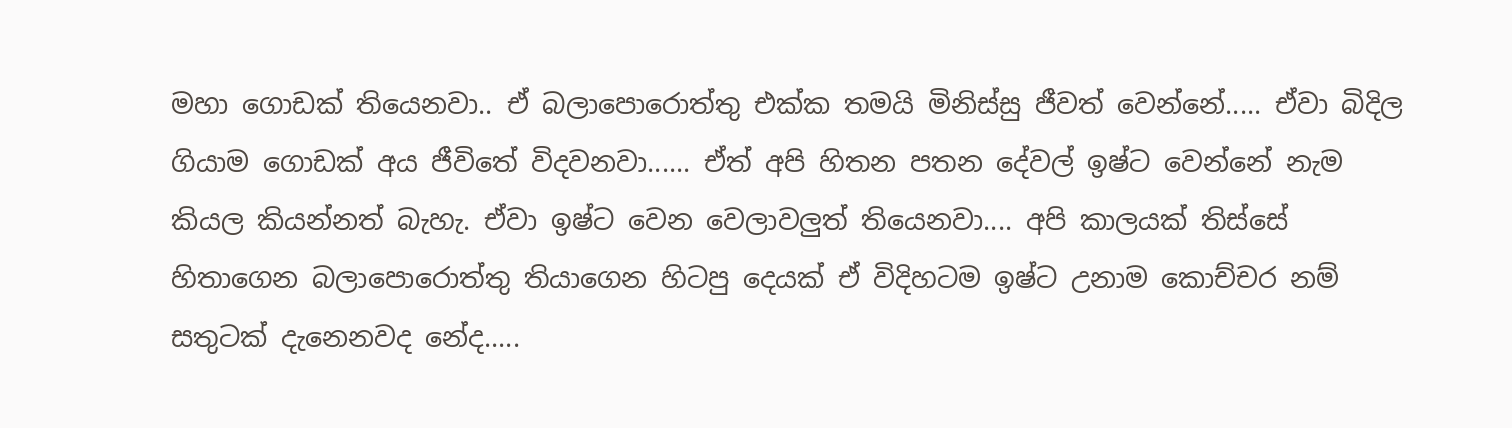මහා ගොඩක් තියෙනවා.. ඒ බලාපොරොත්තු එක්ක තමයි මිනිස්සු ජීවත් වෙන්නේ..... ඒවා බිදිල ගියාම ගොඩක් අය ජීවිතේ විදවනවා...... ඒත් අපි හිතන පතන දේවල් ඉෂ්ට වෙන්නේ නැම කියල කියන්නත් බැහැ. ඒවා ඉෂ්ට වෙන වෙලාවලුත් තියෙනවා.... අපි කාලයක් තිස්සේ හිතාගෙන බලාපොරොත්තු තියාගෙන හිටපු දෙයක් ඒ විදිහටම ඉෂ්ට උනාම කොච්චර නම් සතුටක් දැනෙනවද නේද.....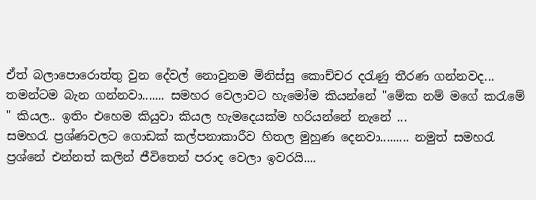ඒත් බලාපොරොත්තු වුන දේවල් නොවුනම මිනිස්සු කොච්චර දරැණු තීරණ ගන්නවද... තමන්ටම බැන ගන්නවා....... සමහර වෙලාවට හැමෝම කියන්නේ "මේක නම් මගේ කරැමේ " කියල.. ඉතිං එහෙම කියුවා කියල හැමදෙයක්ම හරියන්නේ නැනේ ...
සමහරැ ප්‍රශ්ණවලට ගොඩක් කල්පනාකාරීව හිතල මුහුණ දෙනවා......... නමුත් සමහරැ ප්‍රශ්නේ එන්නත් කලින් ජීවිතෙන් පරාද වෙලා ඉවරයි....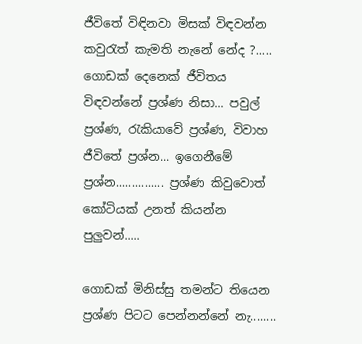ජීවිතේ විඳිනවා මිසක් විඳවන්න කවුරැත් කැමති නැනේ නේද ?..... ගොඩක් දෙනෙක් ජීවිතය විඳවන්නේ ප්‍රශ්ණ නිසා... පවුල් ප්‍රශ්ණ, රැකියාවේ ප්‍රශ්ණ, විවාහ ජීවිතේ ප්‍රශ්න... ඉගෙනීමේ ප්‍රශ්න............... ප්‍රශ්ණ කිවුවොත් කෝටියක් උනත් කියන්න පුලුවන්.....

ගොඩක් මිනිස්සු තමන්ට තියෙන ප්‍රශ්ණ පිටට පෙන්නන්නේ නැ........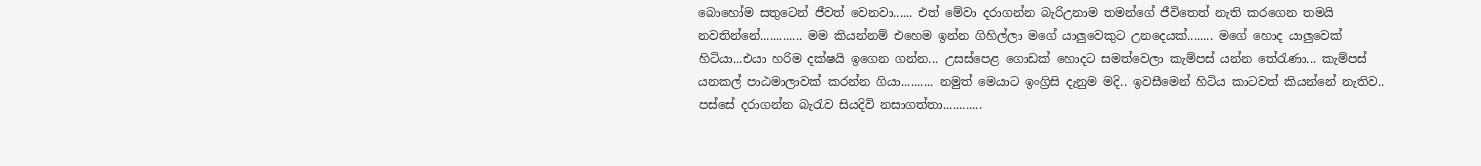බොහෝම සතුටෙන් ජීවත් වෙනවා...... එත් මේවා දරාගන්න බැරිඋනාම තමන්ගේ ජීවිතෙත් නැති කරගෙන තමයි නවතින්නේ............. මම කියන්නම් එහෙම ඉන්න ගිහිල්ලා මගේ යාලුවෙකුට උනදෙයක්........ මගේ හොද යාලුවෙක් හිටියා...එයා හරිම දක්ෂයි ඉගෙන ගන්න... උසස්පෙළ ගොඩක් හොදට සමත්වෙලා කැම්පස් යන්න තේරැණා... කැම්පස් යනකල් පාඨමාලාවක් කරන්න ගියා.......... නමුත් මෙයාට ඉංග්‍රිසි දැනුම මදි.. ඉවසීමෙන් හිටිය කාටවත් කියන්නේ නැතිව.. පස්සේ දරාගන්න බැරැව සියදිවි නසාගත්තා............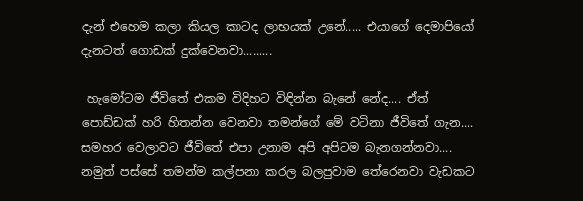දැන් එහෙම කලා කියල කාටද ලාභයක් උනේ..... එයාගේ දෙමාපියෝ දැනටත් ගොඩක් දුක්වෙනවා.........

 හැමෝටම ජීවිතේ එකම විදිහට විඳින්න බැනේ නේද.... ඒත් පොඩ්ඩක් හරි හිතන්න වෙනවා තමන්ගේ මේ වටිනා ජීවිතේ ගැන.... සමහර වෙලාවට ජීවිතේ එපා උනාම අපි අපිටම බැනගන්නවා.... නමුත් පස්සේ තමන්ම කල්පනා කරල බලපුවාම තේරෙනවා වැඩකට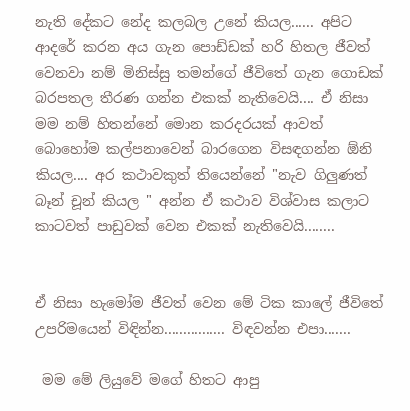නැති දේකට නේද කලබල උනේ කියල...... අපිට ආදරේ කරන අය ගැන පොඩ්ඩක් හරි හිතල ජීවත් වෙනවා නම් මිනිස්සු තමන්ගේ ජීවිතේ ගැන ගොඩක් බරපතල තීරණ ගන්න එකක් නැතිවෙයි.... ඒ නිසා මම නම් හිතන්නේ මොන කරදරයක් ආවත් බොහෝම කල්පනාවෙන් බාරගෙන විසඳගන්න ඕනි කියල.... අර කථාවකුත් තියෙන්නේ "නැව ගිලුණත් බෑන් චූන් කියල " අන්න ඒ කථාව විශ්වාස කලාට කාටවත් පාඩුවක් වෙන එකක් නැතිවෙයි........


ඒ නිසා හැමෝම ජීවත් වෙන මේ ටික කාලේ ජීවිතේ උපරිමයෙන් විඳින්න................ විඳවන්න එපා.......

 මම මේ ලියුවේ මගේ හිතට ආපු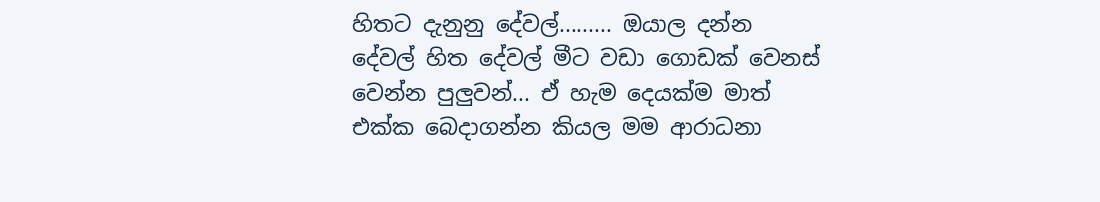හිතට දැනුනු දේවල්......... ඔයාල දන්න දේවල් හිත දේවල් මීට වඩා ගොඩක් වෙනස් වෙන්න පුලුවන්... ඒ හැම දෙයක්ම මාත් එක්ක බෙදාගන්න කියල මම ආරාධනා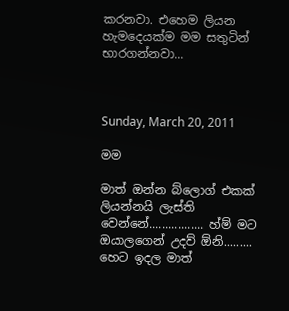කරනවා. එහෙම ලියන හැමදෙයක්ම මම සතුටින් භාරගන්නවා...



Sunday, March 20, 2011

මම

මාත් ඔන්න බ්ලොග් එකක් ලියන්නයි ලැස්ති වෙන්නේ................. හ්ම් මට ඔයාලගෙන් උදව් ඕනි......... හෙට ඉදල මාත්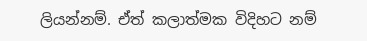ලියන්නම්. ඒත් කලාත්මක විදිහට නම්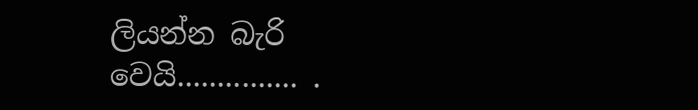ලියන්න බැරි වෙයි............... .